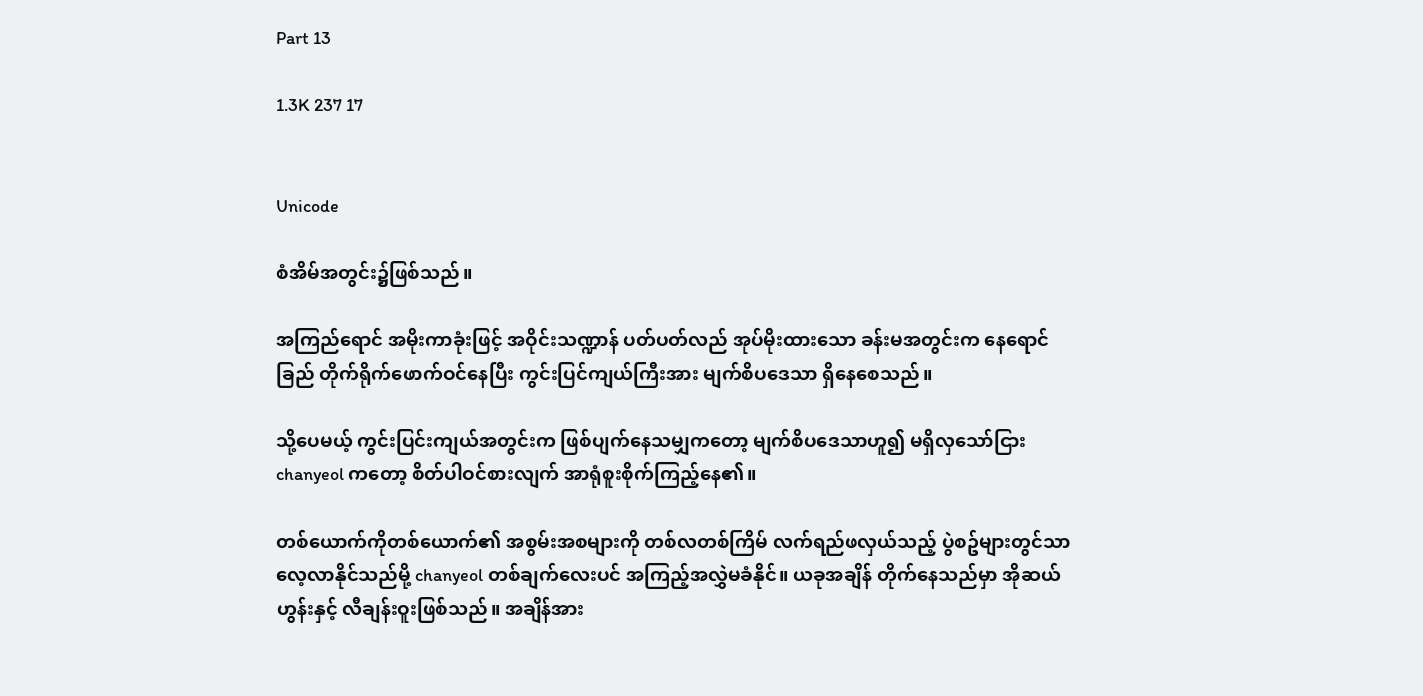Part 13

1.3K 237 17


Unicode

စံအိမ်အတွင်း၌ဖြစ်သည်။

အကြည်ရောင် အမိုးကာခုံးဖြင့် အဝိုင်းသဏ္ဍာန် ပတ်ပတ်လည် အုပ်မိုးထားသော ခန်းမအတွင်းက နေရောင်ခြည် တိုက်ရိုက်ဖောက်ဝင်နေပြီး ကွင်းပြင်ကျယ်ကြီးအား မျက်စိပဒေသာ ရှိနေစေသည်။

သို့ပေမယ့် ကွင်းပြင်းကျယ်အတွင်းက ဖြစ်ပျက်နေသမျှကတော့ မျက်စိပဒေသာဟူ၍ မရှိလှသော်ငြား chanyeol ကတော့ စိတ်ပါဝင်စားလျက် အာရုံစူးစိုက်ကြည့်နေ၏။

တစ်ယောက်ကိုတစ်ယောက်၏ အစွမ်းအစများကို တစ်လတစ်ကြိမ် လက်ရည်ဖလှယ်သည့် ပွဲစဥ်များတွင်သာ လေ့လာနိုင်သည်မို့ chanyeol တစ်ချက်လေးပင် အကြည့်အလွှဲမခံနိုင်။ ယခုအချိန် တိုက်နေသည်မှာ အိုဆယ်ဟွန်းနှင့် လီချန်းဝူးဖြစ်သည်။ အချိန်အား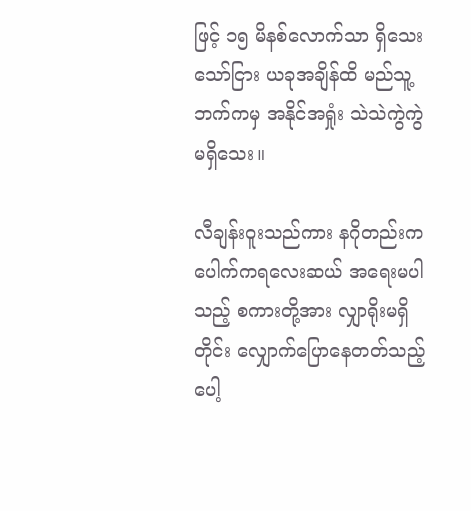ဖြင့် ၁၅ မိနစ်လောက်သာ ရှိသေးသော်ငြား ယခုအချိန်ထိ မည်သူ့ဘက်ကမှ အနိုင်အရှုံး သဲသဲကွဲကွဲမရှိသေး။

လီချန်းဝူးသည်ကား နဂိုတည်းက ပေါက်ကရလေးဆယ် အရေးမပါသည့် စကားတို့အား လျှာရိုးမရှိတိုင်း လျှောက်ပြောနေတတ်သည့် ပေါ့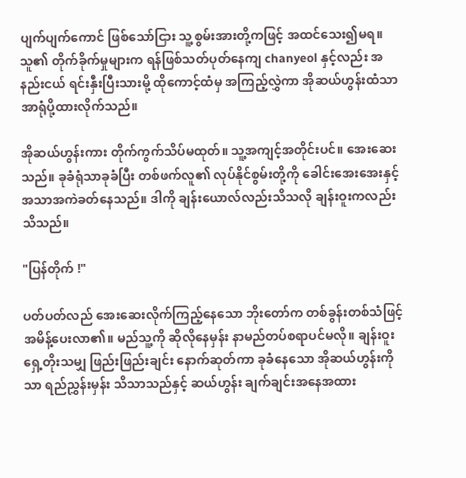ပျက်ပျက်ကောင် ဖြစ်သော်ငြား သူ့စွမ်းအားတို့ကဖြင့် အထင်သေး၍မရ။ သူ၏ တိုက်ခိုက်မှုများက ရန်ဖြစ်သတ်ပုတ်နေကျ chanyeol နှင့်လည်း အနည်းငယ် ရင်းနှီးပြီးသားမို့ ထိုကောင့်ထံမှ အကြည့်လွှဲကာ အိုဆယ်ဟွန်းထံသာ အာရုံပို့ထားလိုက်သည်။

အိုဆယ်ဟွန်းကား တိုက်ကွက်သိပ်မထုတ်။ သူ့အကျင့်အတိုင်းပင်။ အေးဆေးသည်။ ခုခံရုံသာခုခံပြီး တစ်ဖက်လူ၏ လုပ်နိုင်စွမ်းတို့ကို ခေါင်းအေးအေးနှင့် အသာအကဲခတ်နေသည်။ ဒါကို ချန်းယောလ်လည်းသိသလို ချန်းဝူးကလည်းသိသည်။

"ပြန်တိုက် !"

ပတ်ပတ်လည် အေးဆေးလိုက်ကြည့်နေသော ဘိုးတော်က တစ်ခွန်းတစ်သံဖြင့် အမိန့်ပေးလာ၏။ မည်သူ့ကို ဆိုလိုနေမှန်း နာမည်တပ်စရာပင်မလို။ ချန်းဝူးရှေ့တိုးသမျှ ဖြည်းဖြည်းချင်း နောက်ဆုတ်ကာ ခုခံနေသော အိုဆယ်ဟွန်းကိုသာ ရည်ညွှန်းမှန်း သိသာသည်နှင့် ဆယ်ဟွန်း ချက်ချင်းအနေအထား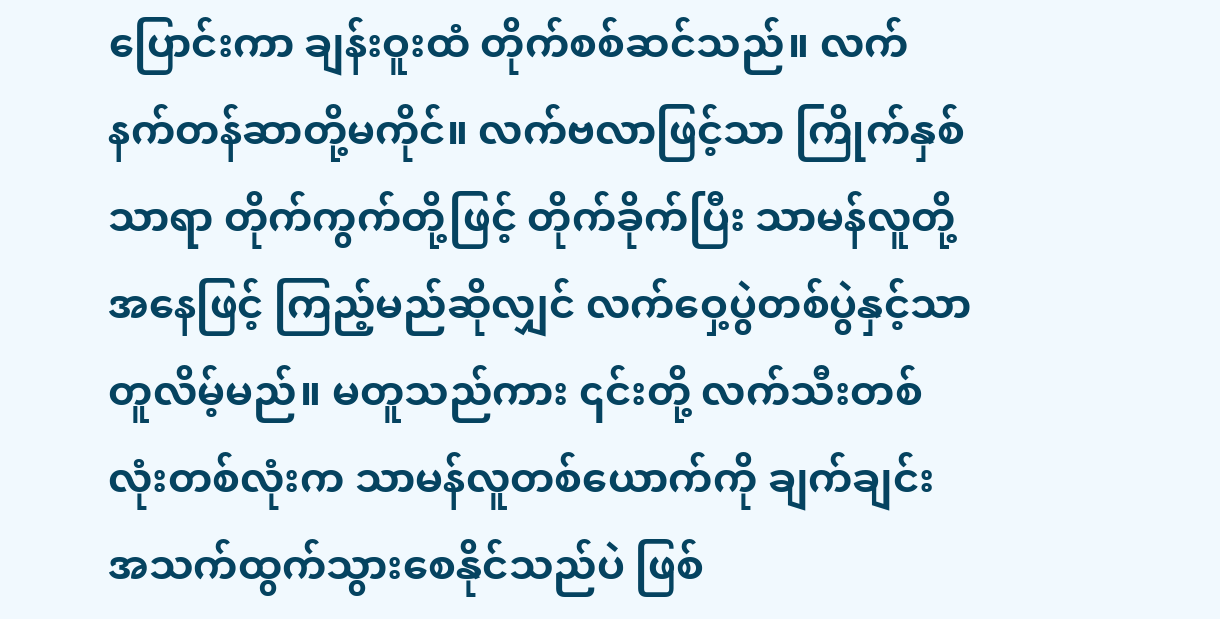ပြောင်းကာ ချန်းဝူးထံ တိုက်စစ်ဆင်သည်။ လက်နက်တန်ဆာတို့မကိုင်။ လက်ဗလာဖြင့်သာ ကြိုက်နှစ်သာရာ တိုက်ကွက်တို့ဖြင့် တိုက်ခိုက်ပြီး သာမန်လူတို့အနေဖြင့် ကြည့်မည်ဆိုလျှင် လက်ဝှေ့ပွဲတစ်ပွဲနှင့်သာ တူလိမ့်မည်။ မတူသည်ကား ၎င်းတို့ လက်သီးတစ်လုံးတစ်လုံးက သာမန်လူတစ်ယောက်ကို ချက်ချင်း အသက်ထွက်သွားစေနိုင်သည်ပဲ ဖြစ်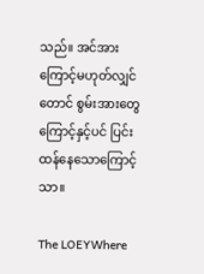သည်။ အင်အားကြောင့်မဟုတ်လျှင်တောင် စွမ်းအားတွေကြောင့်နှင့်ပင် ပြင်းထန်နေသောကြောင့်သာ။

The LOEYWhere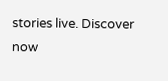stories live. Discover now